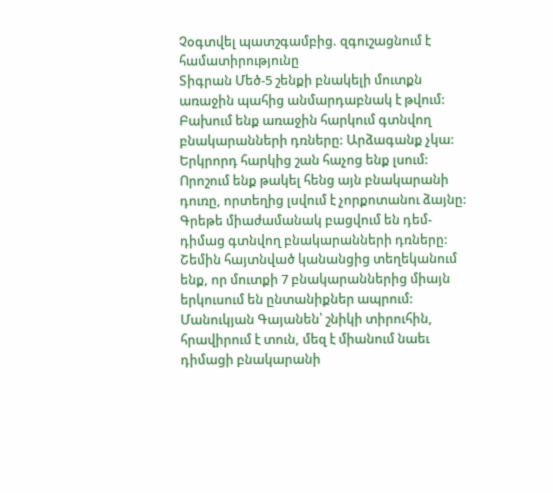Չօգտվել պատշգամբից. զգուշացնում է համատիրությունը
Տիգրան Մեծ-5 շենքի բնակելի մուտքն առաջին պահից անմարդաբնակ է թվում: Բախում ենք առաջին հարկում գտնվող բնակարանների դռները: Արձագանք չկա: Երկրորդ հարկից շան հաչոց ենք լսում: Որոշում ենք թակել հենց այն բնակարանի դուռը, որտեղից լսվում է չորքոտանու ձայնը: Գրեթե միաժամանակ բացվում են դեմ-դիմաց գտնվող բնակարանների դռները: Շեմին հայտնված կանանցից տեղեկանում ենք, որ մուտքի 7 բնակարաններից միայն երկուսում են ընտանիքներ ապրում: Մանուկյան Գայանեն՝ շնիկի տիրուհին, հրավիրում է տուն, մեզ է միանում նաեւ դիմացի բնակարանի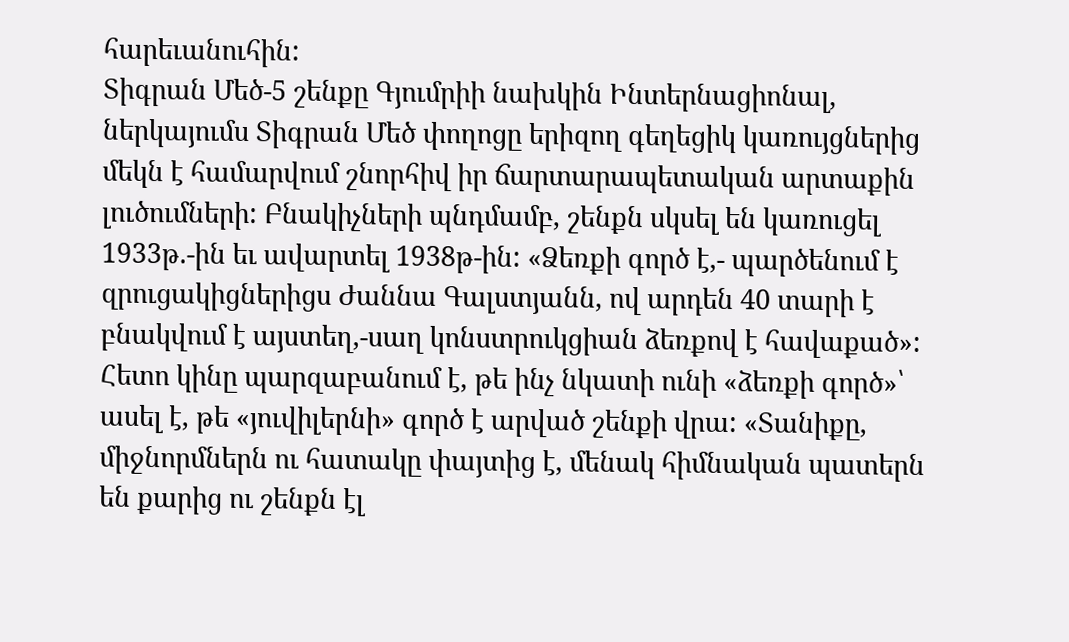հարեւանուհին:
Տիգրան Մեծ-5 շենքը Գյումրիի նախկին Ինտերնացիոնալ, ներկայումս Տիգրան Մեծ փողոցը երիզող գեղեցիկ կառույցներից մեկն է համարվում շնորհիվ իր ճարտարապետական արտաքին լուծումների: Բնակիչների պնդմամբ, շենքն սկսել են կառուցել 1933թ.-ին եւ ավարտել 1938թ-ին: «Ձեռքի գործ է,- պարծենում է զրուցակիցներիցս Ժաննա Գալստյանն, ով արդեն 40 տարի է բնակվում է այստեղ,-սաղ կոնստրուկցիան ձեռքով է հավաքած»: Հետո կինը պարզաբանում է, թե ինչ նկատի ունի «ձեռքի գործ»՝ ասել է, թե «յուվիլերնի» գործ է արված շենքի վրա: «Տանիքը, միջնորմներն ու հատակը փայտից է, մենակ հիմնական պատերն են քարից ու շենքն էլ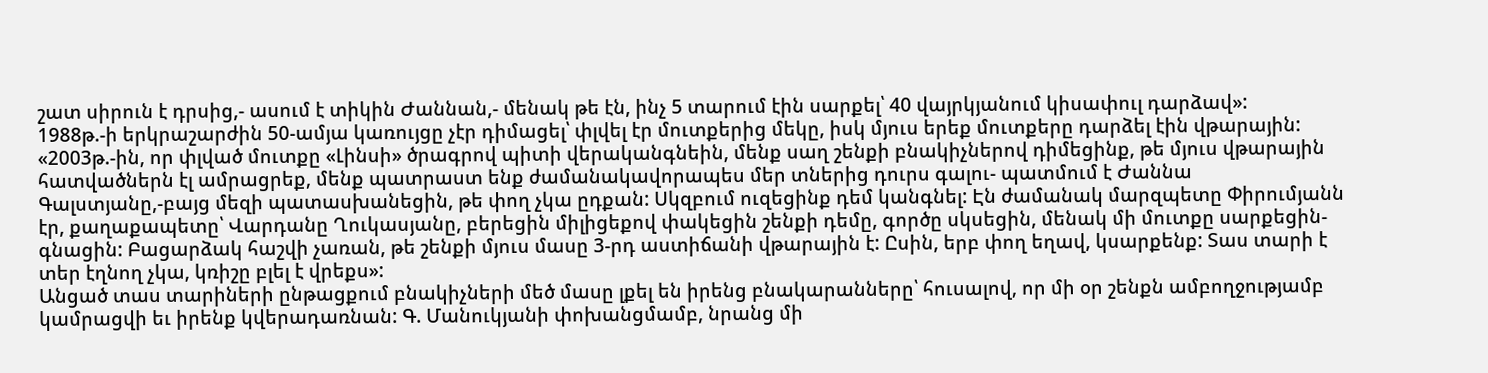շատ սիրուն է դրսից,- ասում է տիկին Ժաննան,- մենակ թե էն, ինչ 5 տարում էին սարքել՝ 40 վայրկյանում կիսափուլ դարձավ»:
1988թ.-ի երկրաշարժին 50-ամյա կառույցը չէր դիմացել՝ փլվել էր մուտքերից մեկը, իսկ մյուս երեք մուտքերը դարձել էին վթարային: «2003թ.-ին, որ փլված մուտքը «Լինսի» ծրագրով պիտի վերականգնեին, մենք սաղ շենքի բնակիչներով դիմեցինք, թե մյուս վթարային հատվածներն էլ ամրացրեք, մենք պատրաստ ենք ժամանակավորապես մեր տներից դուրս գալու- պատմում է Ժաննա Գալստյանը,-բայց մեզի պատասխանեցին, թե փող չկա ըդքան: Սկզբում ուզեցինք դեմ կանգնել: Էն ժամանակ մարզպետը Փիրումյանն էր, քաղաքապետը՝ Վարդանը Ղուկասյանը, բերեցին միլիցեքով փակեցին շենքի դեմը, գործը սկսեցին, մենակ մի մուտքը սարքեցին-գնացին: Բացարձակ հաշվի չառան, թե շենքի մյուս մասը 3-րդ աստիճանի վթարային է: Ըսին, երբ փող եղավ, կսարքենք: Տաս տարի է տեր էղնող չկա, կռիշը բլել է վրեքս»:
Անցած տաս տարիների ընթացքում բնակիչների մեծ մասը լքել են իրենց բնակարանները՝ հուսալով, որ մի օր շենքն ամբողջությամբ կամրացվի եւ իրենք կվերադառնան: Գ. Մանուկյանի փոխանցմամբ, նրանց մի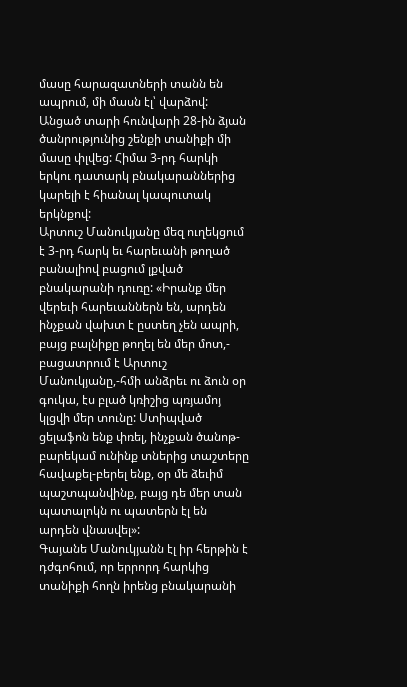մասը հարազատների տանն են ապրում, մի մասն էլ՝ վարձով: Անցած տարի հունվարի 28-ին ձյան ծանրությունից շենքի տանիքի մի մասը փլվեց: Հիմա 3-րդ հարկի երկու դատարկ բնակարաններից կարելի է հիանալ կապուտակ երկնքով:
Արտուշ Մանուկյանը մեզ ուղեկցում է 3-րդ հարկ եւ հարեւանի թողած բանալիով բացում լքված բնակարանի դուռը: «Իրանք մեր վերեւի հարեւաններն են, արդեն ինչքան վախտ է ըստեղ չեն ապրի, բայց բալնիքը թողել են մեր մոտ,- բացատրում է Արտուշ Մանուկյանը,-հմի անձրեւ ու ձուն օր գուկա, էս բլած կռիշից պռյամոյ կլցվի մեր տունը: Ստիպված ցելաֆոն ենք փռել, ինչքան ծանոթ-բարեկամ ունինք տներից տաշտերը հավաքել-բերել ենք, օր մե ձեւիմ պաշտպանվինք, բայց դե մեր տան պատալոկն ու պատերն էլ են արդեն վնասվել»:
Գայանե Մանուկյանն էլ իր հերթին է դժգոհում, որ երրորդ հարկից տանիքի հողն իրենց բնակարանի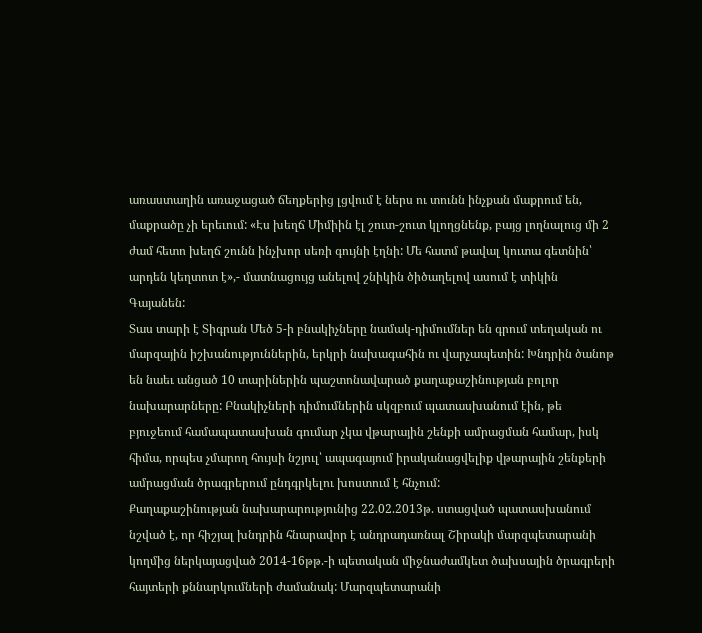առաստաղին առաջացած ճեղքերից լցվում է ներս ու տունն ինչքան մաքրում են, մաքրածը չի երեւում: «Էս խեղճ Միմիին էլ շուտ-շուտ կլողցնենք, բայց լողնալուց մի 2 ժամ հետո խեղճ շունն ինչխոր սեռի գույնի էղնի: Մե հատմ թավալ կուտա գետնին՝ արդեն կեղտոտ է»,- մատնացույց անելով շնիկին ծիծաղելով ասում է տիկին Գայանեն:
Տաս տարի է Տիգրան Մեծ 5-ի բնակիչները նամակ-դիմումներ են գրում տեղական ու մարզային իշխանություններին, երկրի նախագահին ու վարչապետին: Խնդրին ծանոթ են նաեւ անցած 10 տարիներին պաշտոնավարած քաղաքաշինության բոլոր նախարարները: Բնակիչների դիմումներին սկզբում պատասխանում էին, թե բյուջեում համապատասխան գումար չկա վթարային շենքի ամրացման համար, իսկ հիմա, որպես չմարող հույսի նշյուլ՝ ապագայում իրականացվելիք վթարային շենքերի ամրացման ծրագրերում ընդգրկելու խոստում է հնչում:
Քաղաքաշինության նախարարությունից 22.02.2013թ. ստացված պատասխանում նշված է, որ հիշյալ խնդրին հնարավոր է անդրադառնալ Շիրակի մարզպետարանի կողմից ներկայացված 2014-16թթ.-ի պետական միջնաժամկետ ծախսային ծրագրերի հայտերի քննարկումների ժամանակ: Մարզպետարանի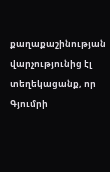քաղաքաշինության վարչությունից էլ տեղեկացանք, որ Գյումրի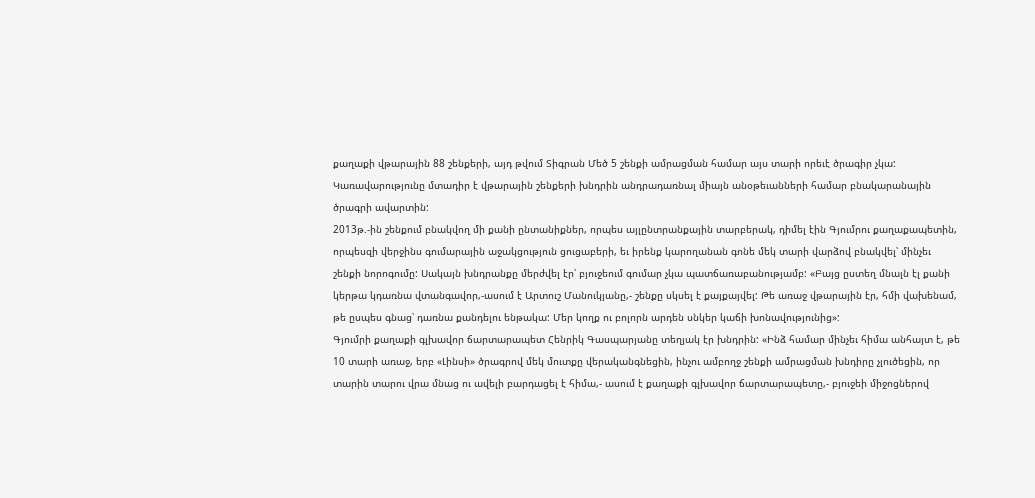քաղաքի վթարային 88 շենքերի, այդ թվում Տիգրան Մեծ 5 շենքի ամրացման համար այս տարի որեւէ ծրագիր չկա: Կառավարությունը մտադիր է վթարային շենքերի խնդրին անդրադառնալ միայն անօթեւանների համար բնակարանային ծրագրի ավարտին:
2013թ.-ին շենքում բնակվող մի քանի ընտանիքներ, որպես այլընտրանքային տարբերակ, դիմել էին Գյումրու քաղաքապետին, որպեսզի վերջինս գումարային աջակցություն ցուցաբերի, եւ իրենք կարողանան գոնե մեկ տարի վարձով բնակվել՝ մինչեւ շենքի նորոգումը: Սակայն խնդրանքը մերժվել էր՝ բյուջեում գումար չկա պատճառաբանությամբ: «Բայց ըստեղ մնալն էլ քանի կերթա կդառնա վտանգավոր,-ասում է Արտուշ Մանուկյանը,- շենքը սկսել է քայքայվել: Թե առաջ վթարային էր, հմի վախենամ, թե ըսպես գնաց՝ դառնա քանդելու ենթակա: Մեր կողք ու բոլորն արդեն սնկեր կաճի խոնավությունից»:
Գյումրի քաղաքի գլխավոր ճարտարապետ Հենրիկ Գասպարյանը տեղյակ էր խնդրին: «Ինձ համար մինչեւ հիմա անհայտ է, թե 10 տարի առաջ, երբ «Լինսի» ծրագրով մեկ մուտքը վերականգնեցին, ինչու ամբողջ շենքի ամրացման խնդիրը չլուծեցին, որ տարին տարու վրա մնաց ու ավելի բարդացել է հիմա,- ասում է քաղաքի գլխավոր ճարտարապետը,- բյուջեի միջոցներով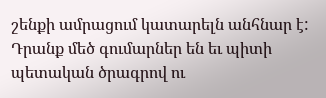շենքի ամրացում կատարելն անհնար է: Դրանք մեծ գումարներ են եւ պիտի պետական ծրագրով ու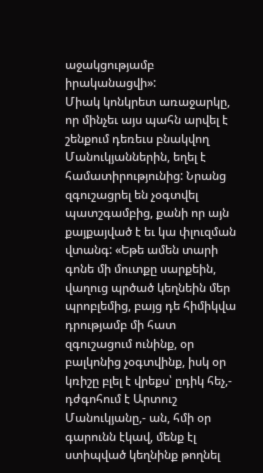աջակցությամբ իրականացվի»:
Միակ կոնկրետ առաջարկը, որ մինչեւ այս պահն արվել է շենքում դեռեւս բնակվող Մանուկյաններին, եղել է համատիրությունից: Նրանց զգուշացրել են չօգտվել պատշգամբից, քանի որ այն քայքայված է եւ կա փլուզման վտանգ: «Եթե ամեն տարի գոնե մի մուտքը սարքեին, վաղուց պրծած կեղնեին մեր պրոբլեմից, բայց դե հիմիկվա դրությամբ մի հատ զգուշացում ունինք, օր բալկոնից չօգտվինք, իսկ օր կռիշը բլել է վրեքս՝ ըդիկ հեչ,- դժգոհում է Արտուշ Մանուկյանը,- ան, հմի օր գարունն էկավ, մենք էլ ստիպված կեղնինք թողնել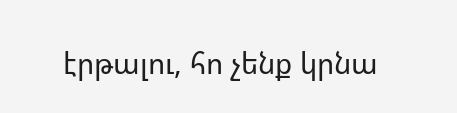էրթալու, հո չենք կրնա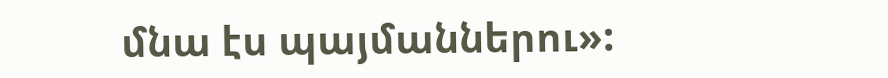մնա էս պայմաններու»: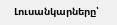Լուսանկարները՝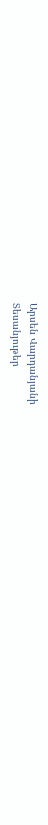Արսեն Վարդանյանի
Տեսանյութեր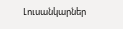Լուսանկարներ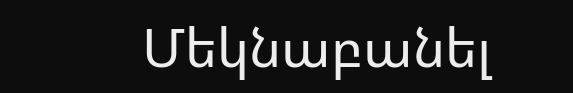Մեկնաբանել